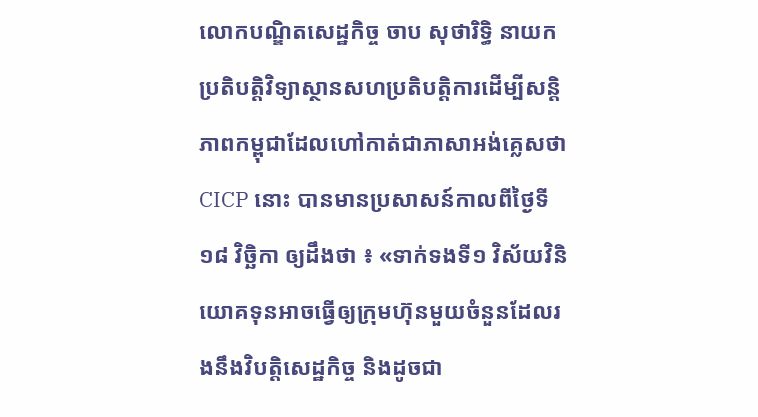លោកបណ្ឌិតសេដ្ឋកិច្ច ចាប សុថារិទ្ធិ នាយកប្រតិបត្តិវិទ្យាស្ថានសហប្រតិបត្តិការដើម្បីសន្តិភាពកម្ពុជាដែលហៅកាត់ជាភាសាអង់គ្លេសថា CICP នោះ បានមានប្រសាសន៍កាលពីថ្ងៃទី១៨ វិច្ឆិកា ឲ្យដឹងថា ៖ «ទាក់ទងទី១ វិស័យវិនិយោគទុនអាចធ្វើឲ្យក្រុមហ៊ុនមួយចំនួនដែលរងនឹងវិបត្តិសេដ្ឋកិច្ច និងដូចជា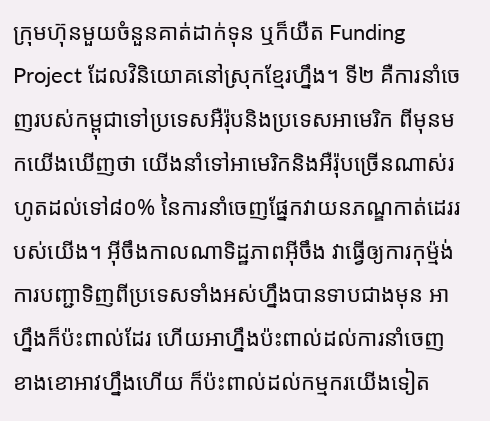ក្រុមហ៊ុនមួយចំនួនគាត់ដាក់ទុន ឬក៏យឺត Funding Project ដែលវិនិយោគនៅស្រុកខ្មែរហ្នឹង។ ទី២ គឺការនាំចេញរបស់កម្ពុជាទៅប្រទេសអឺរ៉ុបនិងប្រទេសអាមេរិក ពីមុនមកយើងឃើញថា យើងនាំទៅអាមេរិកនិងអឺរ៉ុបច្រើនណាស់រហូតដល់ទៅ៨០% នៃការនាំចេញផ្នែកវាយនភណ្ឌកាត់ដេររបស់យើង។ អ៊ីចឹងកាលណាទិដ្ឋភាពអ៊ីចឹង វាធ្វើឲ្យការកុម៉្មង់ ការបញ្ជាទិញពីប្រទេសទាំងអស់ហ្នឹងបានទាបជាងមុន អាហ្នឹងក៏ប៉ះពាល់ដែរ ហើយអាហ្នឹងប៉ះពាល់ដល់ការនាំចេញខាងខោអាវហ្នឹងហើយ ក៏ប៉ះពាល់ដល់កម្មករយើងទៀត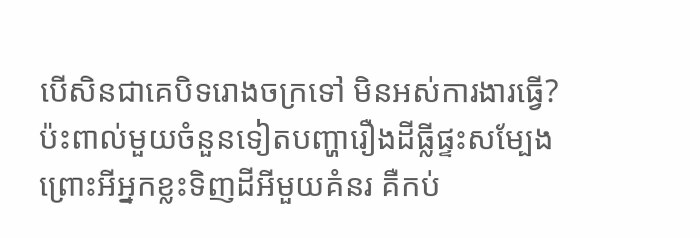បើសិនជាគេបិទរោងចក្រទៅ មិនអស់ការងារធ្វើ? ប៉ះពាល់មួយចំនួនទៀតបញ្ហារឿងដីធ្លីផ្ទះសម្បែង ព្រោះអីអ្នកខ្លះទិញដីអីមួយគំនរ គឺកប់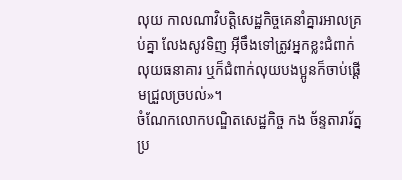លុយ កាលណាវិបត្តិសេដ្ឋកិច្ចគេនាំគ្នារអាលគ្រប់គ្នា លែងសូវទិញ អ៊ីចឹងទៅត្រូវអ្នកខ្លះជំពាក់លុយធនាគារ ឬក៏ជំពាក់លុយបងប្អូនក៏ចាប់ផ្ដើមជ្រួលច្របល់»។
ចំណែកលោកបណ្ឌិតសេដ្ឋកិច្ច កង ច័ន្ទតារារ័ត្ន ប្រ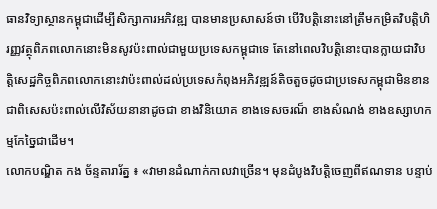ធានវិទ្យាស្ថានកម្ពុជាដើម្បីសិក្សាការអភិវឌ្ឍ បានមានប្រសាសន៍ថា បើវិបត្តិនោះនៅត្រឹមកម្រិតវិបត្តិហិរញ្ញវត្ថុពិភពលោកនោះមិនសូវប៉ះពាល់ជាមួយប្រទេសកម្ពុជាទេ តែនៅពេលវិបត្តិនោះបានក្លាយជាវិបត្តិសេដ្ឋកិច្ចពិភពលោកនោះវាប៉ះពាល់ដល់ប្រទេសកំពុងអភិវឌ្ឍន៍តិចតួចដូចជាប្រទេសកម្ពុជាមិនខាន ជាពិសេសប៉ះពាល់លើវិស័យនានាដូចជា ខាងវិនិយោគ ខាងទេសចរណ៏ ខាងសំណង់ ខាងឧស្សាហកម្មកែច្នៃជាដើម។
លោកបណ្ឌិត កង ច័ន្ទតារារ័ត្ន ៖ «វាមានដំណាក់កាលវាច្រើន។ មុនដំបូងវិបត្តិចេញពីឥណទាន បន្ទាប់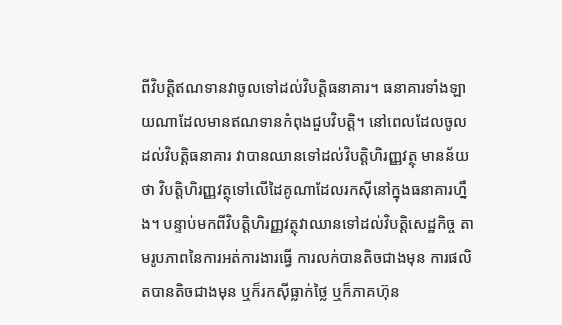ពីវិបត្តិឥណទានវាចូលទៅដល់វិបត្តិធនាគារ។ ធនាគារទាំងឡាយណាដែលមានឥណទានកំពុងជួបវិបត្តិ។ នៅពេលដែលចូលដល់វិបត្តិធនាគារ វាបានឈានទៅដល់វិបត្តិហិរញ្ញវត្ថុ មានន័យថា វិបត្តិហិរញ្ញវត្ថុទៅលើដៃគូណាដែលរកស៊ីនៅក្នុងធនាគារហ្នឹង។ បន្ទាប់មកពីវិបត្តិហិរញ្ញវត្ថុវាឈានទៅដល់វិបត្តិសេដ្ឋកិច្ច តាមរូបភាពនៃការអត់ការងារធ្វើ ការលក់បានតិចជាងមុន ការផលិតបានតិចជាងមុន ឬក៏រកស៊ីធ្លាក់ថ្លៃ ឬក៏ភាគហ៊ុន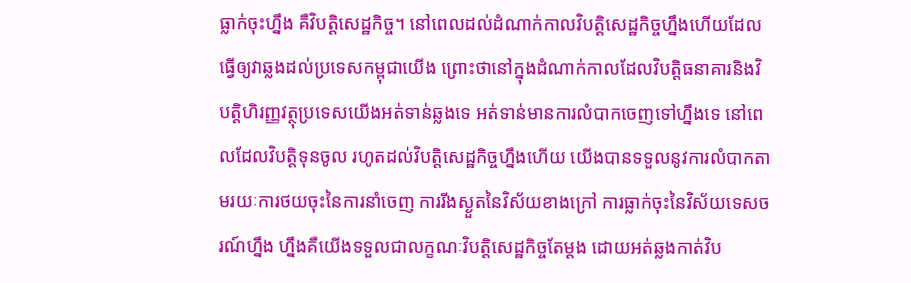ធ្លាក់ចុះហ្នឹង គឺវិបត្តិសេដ្ឋកិច្ច។ នៅពេលដល់ដំណាក់កាលវិបត្តិសេដ្ឋកិច្ចហ្នឹងហើយដែលធ្វើឲ្យវាឆ្លងដល់ប្រទេសកម្ពុជាយើង ព្រោះថានៅក្នុងដំណាក់កាលដែលវិបត្តិធនាគារនិងវិបត្តិហិរញ្ញវត្ថុប្រទេសយើងអត់ទាន់ឆ្លងទេ អត់ទាន់មានការលំបាកចេញទៅហ្នឹងទេ នៅពេលដែលវិបត្តិទុនចូល រហូតដល់វិបត្តិសេដ្ឋកិច្ចហ្នឹងហើយ យើងបានទទួលនូវការលំបាកតាមរយៈការថយចុះនៃការនាំចេញ ការរីងស្ងួតនៃវិស័យខាងក្រៅ ការធ្លាក់ចុះនៃវិស័យទេសចរណ៍ហ្នឹង ហ្នឹងគឺយើងទទួលជាលក្ខណៈវិបត្តិសេដ្ឋកិច្ចតែម្ដង ដោយអត់ឆ្លងកាត់វិប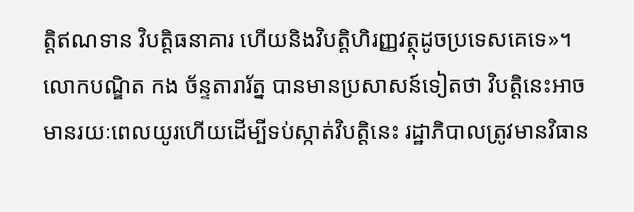ត្តិឥណទាន វិបត្តិធនាគារ ហើយនិងវិបត្តិហិរញ្ញវត្ថុដូចប្រទេសគេទេ»។
លោកបណ្ឌិត កង ច័ន្ទតារារ័ត្ន បានមានប្រសាសន៍ទៀតថា វិបត្តិនេះអាចមានរយៈពេលយូរហើយដើម្បីទប់ស្កាត់វិបត្តិនេះ រដ្ឋាភិបាលត្រូវមានវិធាន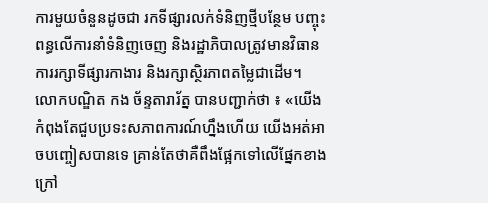ការមួយចំនួនដូចជា រកទីផ្សារលក់ទំនិញថ្មីបន្ថែម បញ្ចុះពន្ធលើការនាំទំនិញចេញ និងរដ្ឋាភិបាលត្រូវមានវិធានការរក្សាទីផ្សារកាងារ និងរក្សាស្ថិរភាពតម្លៃជាដើម។
លោកបណ្ឌិត កង ច័ន្ទតារារ័ត្ន បានបញ្ជាក់ថា ៖ «យើងកំពុងតែជួបប្រទះសភាពការណ៍ហ្នឹងហើយ យើងអត់អាចបញ្ចៀសបានទេ គ្រាន់តែថាគឺពឹងផ្អែកទៅលើផ្នែកខាងក្រៅ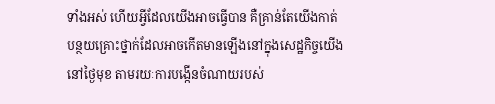ទាំងអស់ ហើយអ្វីដែលយើងអាចធ្វើបាន គឺគ្រាន់តែយើងកាត់បន្ថយគ្រោះថ្នាក់ដែលអាចកើតមានឡើងនៅក្នុងសេដ្ឋកិច្ចយើងនៅថ្ងៃមុខ តាមរយៈការបង្កើនចំណាយរបស់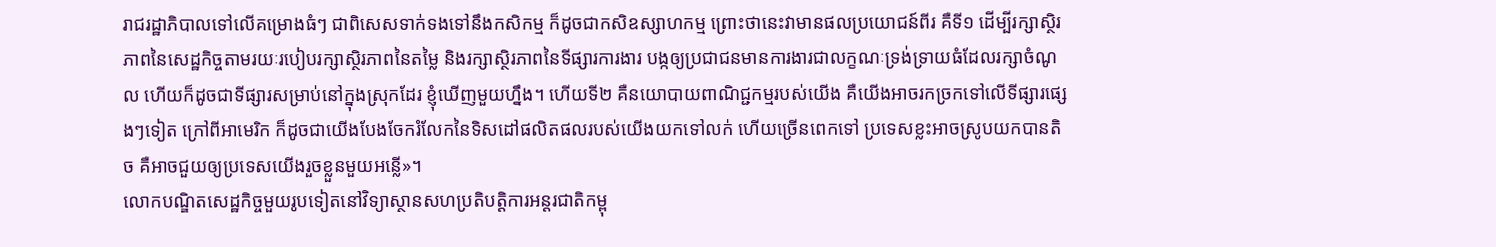រាជរដ្ឋាភិបាលទៅលើគម្រោងធំៗ ជាពិសេសទាក់ទងទៅនឹងកសិកម្ម ក៏ដូចជាកសិឧស្សាហកម្ម ព្រោះថានេះវាមានផលប្រយោជន៍ពីរ គឺទី១ ដើម្បីរក្សាស្ថិរភាពនៃសេដ្ឋកិច្ចតាមរយៈរបៀបរក្សាស្ថិរភាពនៃតម្លៃ និងរក្សាស្ថិរភាពនៃទីផ្សារការងារ បង្កឲ្យប្រជាជនមានការងារជាលក្ខណៈទ្រង់ទ្រាយធំដែលរក្សាចំណូល ហើយក៏ដូចជាទីផ្សារសម្រាប់នៅក្នុងស្រុកដែរ ខ្ញុំឃើញមួយហ្នឹង។ ហើយទី២ គឺនយោបាយពាណិជ្ជកម្មរបស់យើង គឺយើងអាចរកច្រកទៅលើទីផ្សារផ្សេងៗទៀត ក្រៅពីអាមេរិក ក៏ដូចជាយើងបែងចែករំលែកនៃទិសដៅផលិតផលរបស់យើងយកទៅលក់ ហើយច្រើនពេកទៅ ប្រទេសខ្លះអាចស្រូបយកបានតិច គឺអាចជួយឲ្យប្រទេសយើងរួចខ្លួនមួយអន្លើ»។
លោកបណ្ឌិតសេដ្ឋកិច្ចមួយរូបទៀតនៅវិទ្យាស្ថានសហប្រតិបត្តិការអន្តរជាតិកម្ពុ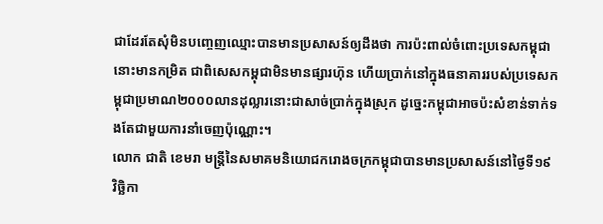ជាដែរតែសុំមិនបញ្ចេញឈ្មោះបានមានប្រសាសន៍ឲ្យដឹងថា ការប៉ះពាល់ចំពោះប្រទេសកម្ពុជានោះមានកម្រិត ជាពិសេសកម្ពុជាមិនមានផ្សារហ៊ុន ហើយប្រាក់នៅក្នុងធនាគាររបស់ប្រទេសកម្ពុជាប្រមាណ២០០០លានដុល្លារនោះជាសាច់ប្រាក់ក្នុងស្រុក ដូច្នេះកម្ពុជាអាចប៉ះសំខាន់ទាក់ទងតែជាមួយការនាំចេញប៉ុណ្ណោះ។
លោក ជាតិ ខេមរា មន្រ្តីនៃសមាគមនិយោជករោងចក្រកម្ពុជាបានមានប្រសាសន៍នៅថ្ងៃទី១៩ វិច្ឆិកា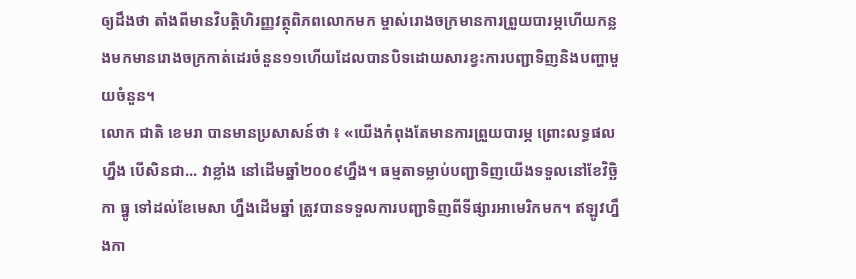ឲ្យដឹងថា តាំងពីមានវិបត្តិហិរញ្ញវត្ថុពិភពលោកមក ម្ចាស់រោងចក្រមានការព្រួយបារម្ភហើយកន្លងមកមានរោងចក្រកាត់ដេរចំនួន១១ហើយដែលបានបិទដោយសារខ្វះការបញ្ជាទិញនិងបញ្ហាមួយចំនួន។
លោក ជាតិ ខេមរា បានមានប្រសាសន៍ថា ៖ «យើងកំពុងតែមានការព្រួយបារម្ភ ព្រោះលទ្ធផលហ្នឹង បើសិនជា... វាខ្លាំង នៅដើមឆ្នាំ២០០៩ហ្នឹង។ ធម្មតាទម្លាប់បញ្ជាទិញយើងទទួលនៅខែវិច្ឆិកា ធ្នូ ទៅដល់ខែមេសា ហ្នឹងដើមឆ្នាំ ត្រូវបានទទួលការបញ្ជាទិញពីទីផ្សារអាមេរិកមក។ ឥឡូវហ្នឹងកា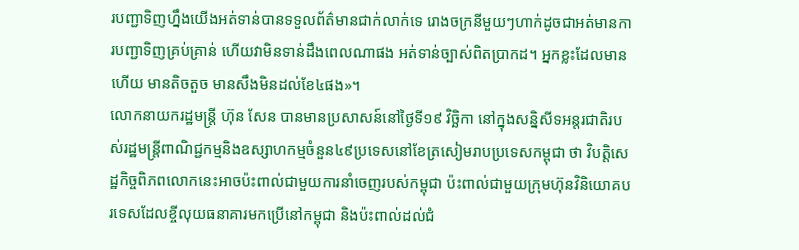របញ្ជាទិញហ្នឹងយើងអត់ទាន់បានទទួលព័ត៌មានជាក់លាក់ទេ រោងចក្រនីមួយៗហាក់ដូចជាអត់មានការបញ្ជាទិញគ្រប់គ្រាន់ ហើយវាមិនទាន់ដឹងពេលណាផង អត់ទាន់ច្បាស់ពិតប្រាកដ។ អ្នកខ្លះដែលមានហើយ មានតិចតួច មានសឹងមិនដល់ខែ៤ផង»។
លោកនាយករដ្ឋមន្ត្រី ហ៊ុន សែន បានមានប្រសាសន៍នៅថ្ងៃទី១៩ វិច្ឆិកា នៅក្នុងសន្និសីទអន្តរជាតិរបស់រដ្ឋមន្រ្តីពាណិជ្ជកម្មនិងឧស្សាហកម្មចំនួន៤៩ប្រទេសនៅខែត្រសៀមរាបប្រទេសកម្ពុជា ថា វិបត្តិសេដ្ឋកិច្ចពិភពលោកនេះអាចប៉ះពាល់ជាមួយការនាំចេញរបស់កម្ពុជា ប៉ះពាល់ជាមួយក្រុមហ៊ុនវិនិយោគបរទេសដែលខ្ចីលុយធនាគារមកប្រើនៅកម្ពុជា និងប៉ះពាល់ដល់ជំ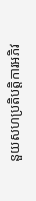នួយសហប្រតិបត្តិការអភិវ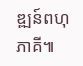ឌ្ឍន៍ពហុភាគី៕